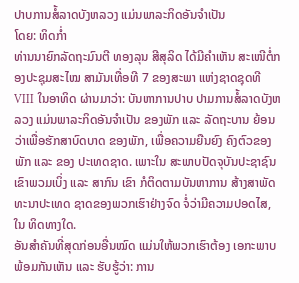ປາບການສໍ້ລາດບັງຫລວງ ແມ່ນພາລະກິດອັນຈຳເປັນ
ໂດຍ: ທິດກ່ຳ
ທ່ານນາຍົກລັດຖະມົນຕີ ທອງລຸນ ສີສຸລິດ ໄດ້ມີຄຳເຫັນ ສະເໜີຕໍ່ກອງປະຊຸມສະໄໝ ສາມັນເທື່ອທີ 7 ຂອງສະພາ ແຫ່ງຊາດຊຸດທີ VIII ໃນອາທິດ ຜ່ານມາວ່າ: ບັນຫາການປາບ ປາມການສໍ້ລາດບັງຫລວງ ແມ່ນພາລະກິດອັນຈຳເປັນ ຂອງພັກ ແລະ ລັດຖະບານ ຍ້ອນວ່າເພື່ອຮັກສາບົດບາດ ຂອງພັກ, ເພື່ອຄວາມຍືນຍົງ ຄົງຕົວຂອງພັກ ແລະ ຂອງ ປະເທດຊາດ. ເພາະໃນ ສະພາບປັດຈຸບັນປະຊາຊົນ ເຂົາພວມເບິ່ງ ແລະ ສາກົນ ເຂົາ ກໍຕິດຕາມບັນຫາການ ສ້າງສາພັດທະນາປະເທດ ຊາດຂອງພວກເຮົາຢ່າງຈົດ ຈໍ່ວ່າມີຄວາມປອດໄສ, ໃນ ທິດທາງໃດ.
ອັນສຳຄັນທີ່ສຸດກ່ອນອື່ນໝົດ ແມ່ນໃຫ້ພວກເຮົາຕ້ອງ ເອກະພາບພ້ອມກັນເຫັນ ແລະ ຮັບຮູ້ວ່າ: ການ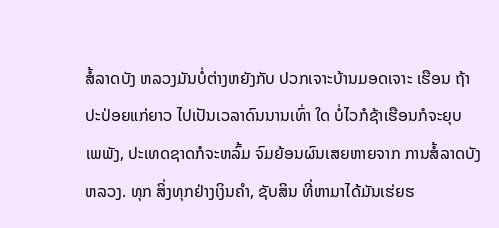ສໍ້ລາດບັງ ຫລວງມັນບໍ່ຕ່າງຫຍັງກັບ ປວກເຈາະບ້ານມອດເຈາະ ເຮືອນ ຖ້າປະປ່ອຍແກ່ຍາວ ໄປເປັນເວລາດົນນານເທົ່າ ໃດ ບໍ່ໄວກໍຊ້າເຮືອນກໍຈະຍຸບ ເພພັງ, ປະເທດຊາດກໍຈະຫລົ້ມ ຈົມຍ້ອນຜົນເສຍຫາຍຈາກ ການສໍ້ລາດບັງຫລວງ. ທຸກ ສິ່ງທຸກຢ່າງເງິນຄຳ, ຊັບສິນ ທີ່ຫາມາໄດ້ມັນເຮ່ຍຮ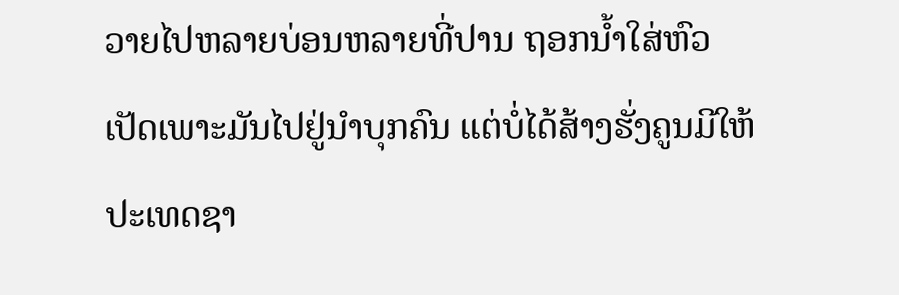ວາຍໄປຫລາຍບ່ອນຫລາຍທີ່ປານ ຖອກນ້ຳໃສ່ຫົວເປັດເພາະມັນໄປຢູ່ນຳບຸກຄົນ ແຕ່ບໍ່ໄດ້ສ້າງຮັ່ງຄູນມີໃຫ້ປະເທດຊາ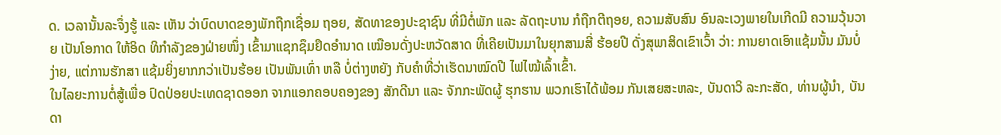ດ. ເວລານັ້ນລະຈຶ່ງຮູ້ ແລະ ເຫັນ ວ່າບົດບາດຂອງພັກຖືກເຊື່ອມ ຖອຍ, ສັດທາຂອງປະຊາຊົນ ທີ່ມີຕໍ່ພັກ ແລະ ລັດຖະບານ ກໍຖືກຕີຖອຍ, ຄວາມສັບສົນ ອົນລະເວງພາຍໃນເກີດມີ ຄວາມວຸ້ນວາຍ ເປັນໂອກາດ ໃຫ້ອິດ ທິກຳລັງຂອງຝ່າຍໜຶ່ງ ເຂົ້າມາແຊກຊຶມຢຶດອຳນາດ ເໝືອນດັ່ງປະຫວັດສາດ ທີ່ເຄີຍເປັນມາໃນຍຸກສາມສີ່ ຮ້ອຍປີ ດັ່ງສຸພາສິດເຂົາເວົ້າ ວ່າ: ການຍາດເອົາແຊ້ມນັ້ນ ມັນບໍ່ງ່າຍ, ແຕ່ການຮັກສາ ແຊ້ມຍິ່ງຍາກກວ່າເປັນຮ້ອຍ ເປັນພັນເທົ່າ ຫລື ບໍ່ຕ່າງຫຍັງ ກັບຄຳທີ່ວ່າເຮັດນາໝົດປີ ໄຟໄໝ້ເລົ້າເຂົ້າ.
ໃນໄລຍະການຕໍ່ສູ້ເພື່ອ ປົດປ່ອຍປະເທດຊາດອອກ ຈາກແອກຄອບຄອງຂອງ ສັກດີນາ ແລະ ຈັກກະພັດຜູ້ ຮຸກຮານ ພວກເຮົາໄດ້ພ້ອມ ກັນເສຍສະຫລະ, ບັນດາວິ ລະກະສັດ, ທ່ານຜູ້ນຳ, ບັນດາ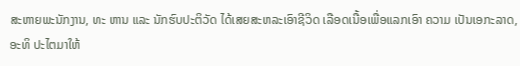ສະຫາຍພະນັກງານ, ທະ ຫານ ແລະ ນັກຮົບປະຕິວັດ ໄດ້ເສຍສະຫລະເອົາຊີວິດ ເລືອດເນື້ອເພື່ອແລກເອົາ ຄວາມ ເປັນເອກະລາດ, ອະທິ ປະໄຕມາໃຫ້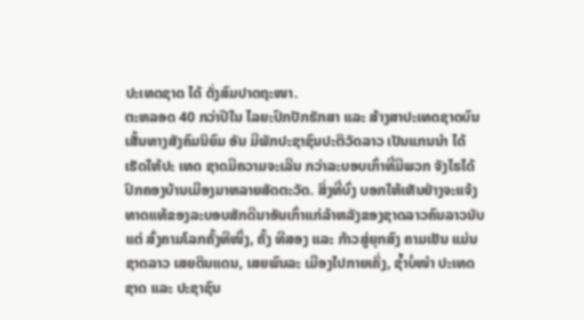ປະເທດຊາດ ໄດ້ ດັ່ງສົມປາດຖະໜາ.
ຕະຫລອດ 40 ກວ່າປີໃນ ໄລຍະປົກປັກຮັກສາ ແລະ ສ້າງສາປະເທດຊາດບົນ ເສັ້ນທາງສັງຄົມນິຍົມ ອັນ ມີພັກປະຊາຊົນປະຕິວັດລາວ ເປັນແກນນຳ ໄດ້ເຮັດໃຫ້ປະ ເທດ ຊາດມີຄວາມຈະເລີນ ກວ່າລະບອບເກົ່າທີ່ມີພວກ ຈັງໄຮໄດ້ປົກຄອງບ້ານເມືອງມາຫລາຍສັດຕະວັດ. ສິ່ງທີ່ບົ່ງ ບອກໃຫ້ເຫັນຢ່າງຈະແຈ້ງ ທາດແທ້ຂອງລະບອບສັກດີນາອັນເກົ່າແກ່ລ້າຫລັງຂອງຊາດລາວຄົນລາວນັບແຕ່ ສົ່ງຄາມໂລກຄັ້ງທີໜຶ່ງ, ຄັ້ງ ທີສອງ ແລະ ກ້າວສູ່ຍຸກສົງ ຄາມເຢັນ ແມ່ນຊາດລາວ ເສຍດິນແດນ, ເສຍພົນລະ ເມືອງໄປກາຍເຄິ່ງ, ຊ້ຳບໍ່ໜຳ ປະເທດຊາດ ແລະ ປະຊາຊົນ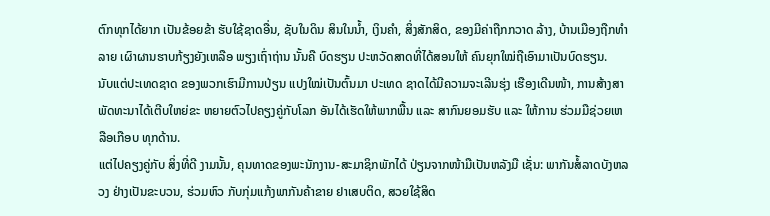ຕົກທຸກໄດ້ຍາກ ເປັນຂ້ອຍຂ້າ ຮັບໃຊ້ຊາດອື່ນ, ຊັບໃນດິນ ສິນໃນນ້ຳ, ເງິນຄຳ, ສິ່ງສັກສິດ, ຂອງມີຄ່າຖືກກວາດ ລ້າງ, ບ້ານເມືອງຖືກທຳລາຍ ເຜົາຜານຮາບກ້ຽງຍັງເຫລືອ ພຽງເຖົ່າຖ່ານ ນັ້ນຄື ບົດຮຽນ ປະຫວັດສາດທີ່ໄດ້ສອນໃຫ້ ຄົນຍຸກໃໝ່ຖືເອົາມາເປັນບົດຮຽນ.
ນັບແຕ່ປະເທດຊາດ ຂອງພວກເຮົາມີການປ່ຽນ ແປງໃໝ່ເປັນຕົ້ນມາ ປະເທດ ຊາດໄດ້ມີຄວາມຈະເລີນຮຸ່ງ ເຮືອງເດີນໜ້າ, ການສ້າງສາ ພັດທະນາໄດ້ເຕີບໃຫຍ່ຂະ ຫຍາຍຕົວໄປຄຽງຄູ່ກັບໂລກ ອັນໄດ້ເຮັດໃຫ້ພາກພື້ນ ແລະ ສາກົນຍອມຮັບ ແລະ ໃຫ້ການ ຮ່ວມມືຊ່ວຍເຫລືອເກືອບ ທຸກດ້ານ.
ແຕ່ໄປຄຽງຄູ່ກັບ ສິ່ງທີ່ດີ ງາມນັ້ນ, ຄຸນທາດຂອງພະນັກງານ-ສະມາຊິກພັກໄດ້ ປ່ຽນຈາກໜ້າມືເປັນຫລັງມື ເຊັ່ນ: ພາກັນສໍ້ລາດບັງຫລວງ ຢ່າງເປັນຂະບວນ, ຮ່ວມຫົວ ກັບກຸ່ມແກ້ງພາກັນຄ້າຂາຍ ຢາເສບຕິດ, ສວຍໃຊ້ສິດ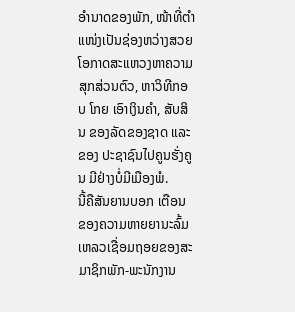ອຳນາດຂອງພັກ, ໜ້າທີ່ຕຳ ແໜ່ງເປັນຊ່ອງຫວ່າງສວຍ ໂອກາດສະແຫວງຫາຄວາມສຸກສ່ວນຕົວ, ຫາວິທີກອບ ໂກຍ ເອົາເງິນຄຳ, ສັບສິນ ຂອງລັດຂອງຊາດ ແລະ ຂອງ ປະຊາຊົນໄປຄູນຮັ່ງຄູນ ມີຢ່າງບໍ່ມີເມືອງພໍ.
ນີ້ຄືສັນຍານບອກ ເຕືອນ ຂອງຄວາມຫາຍຍານະລົ້ມ ເຫລວເຊື່ອມຖອຍຂອງສະ ມາຊິກພັກ-ພະນັກງານ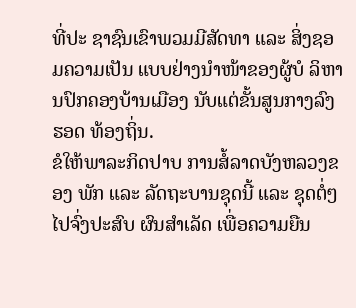ທີ່ປະ ຊາຊົນເຂົາພວມມີສັດທາ ແລະ ສິ່ງຊອມຄວາມເປັນ ແບບຢ່າງນຳໜ້າຂອງຜູ້ບໍ ລິຫານປົກຄອງບ້ານເມືອງ ນັບແຕ່ຂັ້ນສູນກາງລົງຮອດ ທ້ອງຖິ່ນ.
ຂໍໃຫ້ພາລະກິດປາບ ການສໍ້ລາດບັງຫລວງຂອງ ພັກ ແລະ ລັດຖະບານຊຸດນີ້ ແລະ ຊຸດຕໍ່ໆໄປຈົ່ງປະສົບ ຜົນສຳເລັດ ເພື່ອຄວາມຍືນ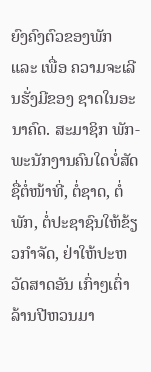ຍົງຄົງຕົວຂອງພັກ ແລະ ເພື່ອ ຄວາມຈະເລີນຮັ່ງມີຂອງ ຊາດໃນອະນາຄົດ. ສະມາຊິກ ພັກ-ພະນັກງານຄົນໃດບໍ່ສັດຊື່ຕໍ່ໜ້າທີ່, ຕໍ່ຊາດ, ຕໍ່ພັກ, ຕໍ່ປະຊາຊົນໃຫ້ຂ້ຽວກຳຈັດ, ຢ່າໃຫ້ປະຫວັດສາດອັນ ເກົ່າໆເຕົ່າລ້ານປີຫວນມາ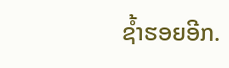ຊ້ຳຮອຍອີກ.